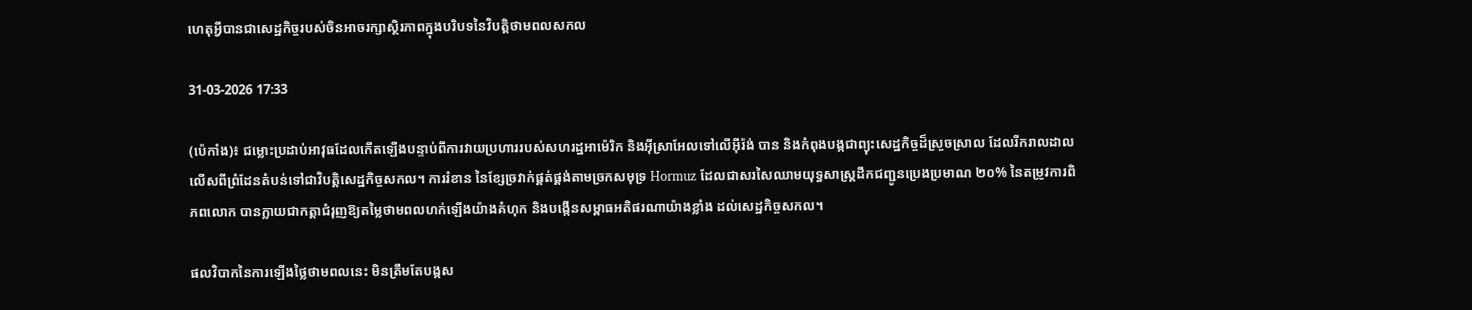ហេតុអ្វីបានជាសេដ្ឋកិច្ចរបស់ចិនអាចរក្សាស្ថិរភាពក្នុងបរិបទនៃវិបត្តិថាមពលសកល

31-03-2026 17:33

(ប៉េកាំង)៖ ជម្លោះប្រដាប់អាវុធដែលកើតឡើងបន្ទាប់ពីការវាយប្រហាររបស់សហរដ្ឋអាម៉េរិក និងអ៊ីស្រាអែលទៅលើអ៊ីរ៉ង់ បាន និងកំពុងបង្កជាព្យុះសេដ្ឋកិច្ចដ៏ស្រួចស្រាល ដែលរីករាលដាលលើសពីព្រំដែនតំបន់ទៅជាវិបត្តិសេដ្ឋកិច្ចសកល។ ការរំខាន នៃខ្សែច្រវាក់ផ្គត់ផ្គង់តាមច្រកសមុទ្រ Hormuz ដែលជាសរសៃឈាមយុទ្ធសាស្ត្រដឹកជញ្ជូនប្រេងប្រមាណ ២០% នៃតម្រូវការពិភពលោក បានក្លាយជាកត្តាជំរុញឱ្យតម្លៃថាមពលហក់ឡើងយ៉ាងគំហុក និងបង្កើនសម្ពាធអតិផរណាយ៉ាងខ្លាំង ដល់សេដ្ឋកិច្ចសកល។

ផលវិបាកនៃការឡើងថ្លៃថាមពលនេះ មិនត្រឹមតែបង្កស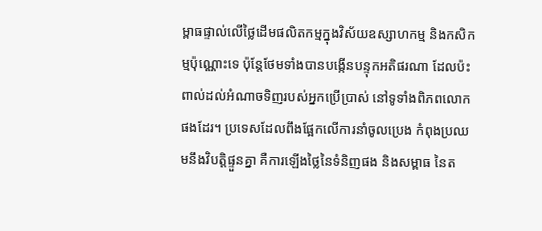ម្ពាធផ្ទាល់លើថ្លៃដើមផលិតកម្មក្នុងវិស័យឧស្សាហកម្ម និងកសិកម្មប៉ុណ្ណោះទេ ប៉ុន្តែថែមទាំងបានបង្កើនបន្ទុកអតិផរណា ដែលប៉ះពាល់ដល់អំណាចទិញរបស់អ្នកប្រើប្រាស់ នៅទូទាំងពិភពលោកផងដែរ។ ប្រទេសដែលពឹងផ្អែកលើការនាំចូលប្រេង កំពុងប្រឈមនឹងវិបត្តិផ្ទួនគ្នា គឺការឡើងថ្លៃនៃទំនិញផង និងសម្ពាធ នៃត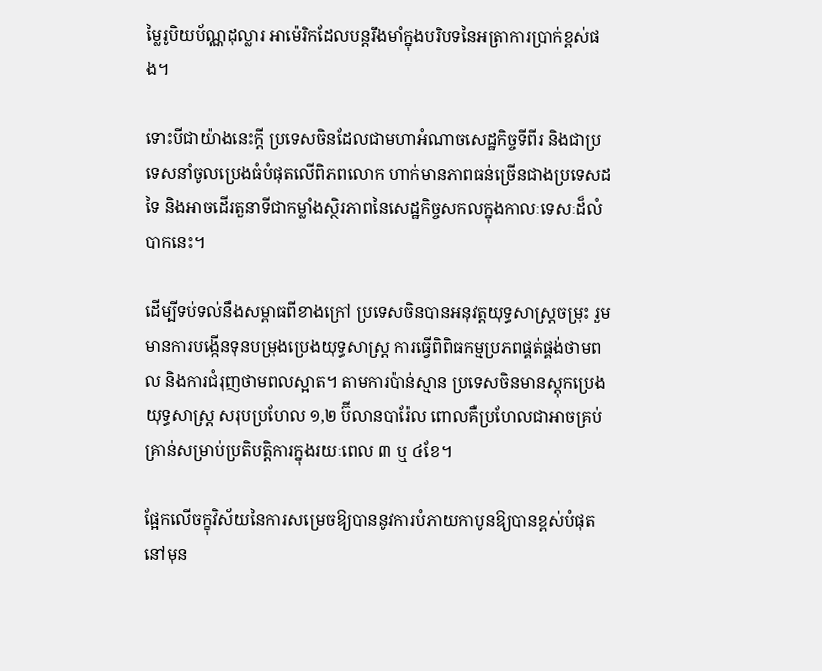ម្លៃរូបិយប័ណ្ណដុល្លារ អាម៉េរិកដែលបន្តរឹងមាំក្នុងបរិបទនៃអត្រាការប្រាក់ខ្ពស់ផង។

ទោះបីជាយ៉ាងនេះក្តី ប្រទេសចិនដែលជាមហាអំណាចសេដ្ឋកិច្ចទីពីរ និងជាប្រទេសនាំចូលប្រេងធំបំផុតលើពិភពលោក ហាក់មានភាពធន់ច្រើនជាងប្រទេសដទៃ និងអាចដើរតួនាទីជាកម្លាំងស្ថិរភាពនៃសេដ្ឋកិច្ចសកលក្នុងកាលៈទេសៈដ៏លំបាកនេះ។

ដើម្បីទប់ទល់នឹងសម្ពាធពីខាងក្រៅ ប្រទេសចិនបានអនុវត្តយុទ្ធសាស្ត្រចម្រុះ រួមមានការបង្កើនទុនបម្រុងប្រេងយុទ្ធសាស្ត្រ ការធ្វើពិពិធកម្មប្រភពផ្គត់ផ្គង់ថាមពល និងការជំរុញថាមពលស្អាត។ តាមការប៉ាន់ស្មាន ប្រទេសចិនមានស្តុកប្រេងយុទ្ធសាស្ត្រ សរុបប្រហែល ១,២ ប៊ីលានបារ៉ែល ពោលគឺប្រហែលជាអាចគ្រប់គ្រាន់សម្រាប់ប្រតិបត្តិការក្នុងរយៈពេល ៣ ឬ ៤ខែ។

ផ្អែកលើចក្ខុវិស័យនៃការសម្រេចឱ្យបាននូវការបំភាយកាបូនឱ្យបានខ្ពស់បំផុតនៅមុន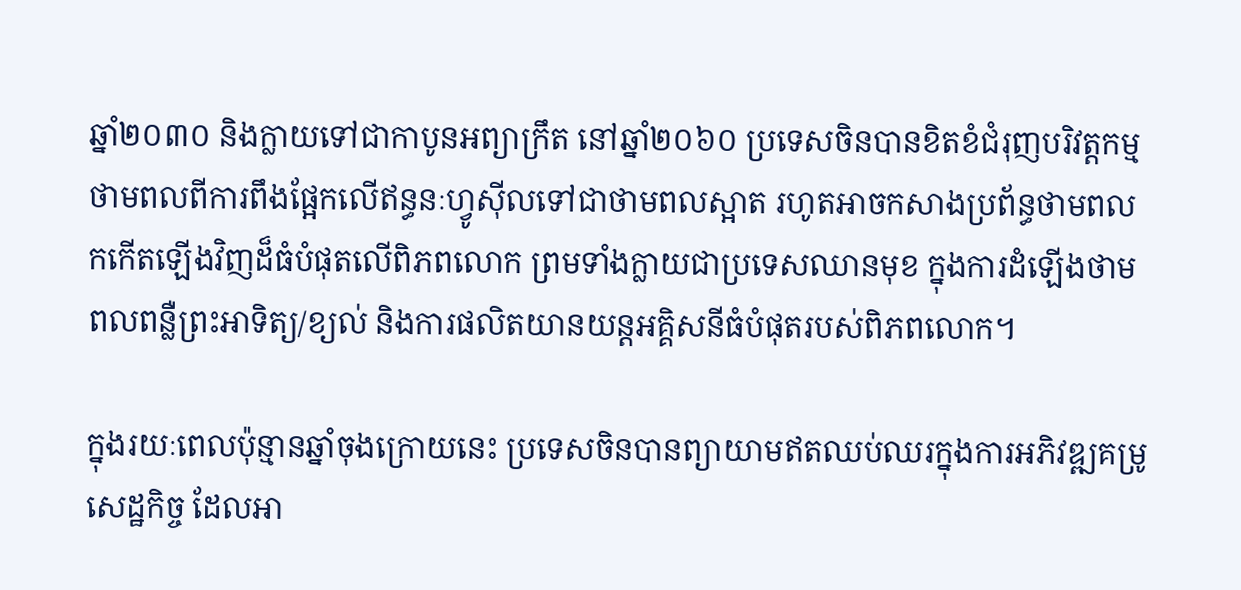ឆ្នាំ២០៣០ និងក្លាយទៅជាកាបូនអព្យាក្រឹត នៅឆ្នាំ២០៦០ ប្រទេសចិនបានខិតខំជំរុញបរិវត្តកម្មថាមពលពីការពឹងផ្អែកលើឥន្ធនៈហ្វូស៊ីលទៅជាថាមពលស្អាត រហូតអាចកសាងប្រព័ន្ធថាមពលកកើតឡើងវិញដ៏ធំបំផុតលើពិភពលោក ព្រមទាំងក្លាយជាប្រទេសឈានមុខ ក្នុងការដំឡើងថាមពលពន្លឺព្រះអាទិត្យ/ខ្យល់ និងការផលិតយានយន្តអគ្គិសនីធំបំផុតរបស់ពិភពលោក។

ក្នុងរយៈពេលប៉ុន្មានឆ្នាំចុងក្រោយនេះ ប្រទេសចិនបានព្យាយាមឥតឈប់ឈរក្នុងការអភិវឌ្ឍគម្រូសេដ្ឋកិច្ច ដែលអា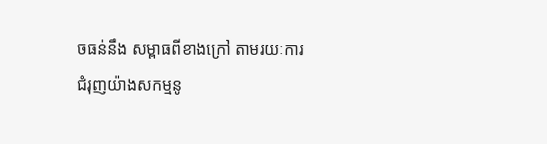ចធន់នឹង សម្ពាធពីខាងក្រៅ តាមរយៈការជំរុញយ៉ាងសកម្មនូ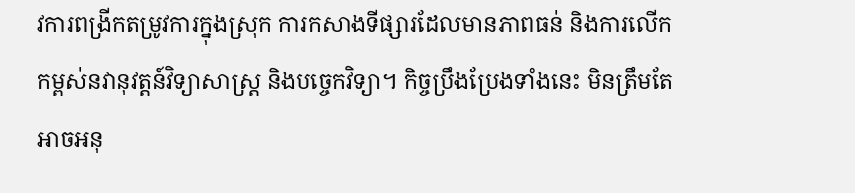វការពង្រីកតម្រូវការក្នុងស្រុក ការកសាងទីផ្សារដែលមានភាពធន់ និងការលើកកម្ពស់នវានុវត្តន៍វិទ្យាសាស្ត្រ និងបច្ចេកវិទ្យា។ កិច្ចប្រឹងប្រែងទាំងនេះ មិនត្រឹមតែអាចអនុ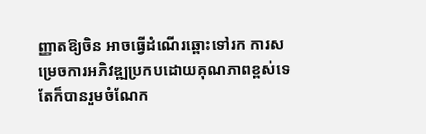ញ្ញាតឱ្យចិន អាចធ្វើដំណើរឆ្ពោះទៅរក ការសម្រេចការអភិវឌ្ឍប្រកបដោយគុណភាពខ្ពស់ទេ តែក៏បានរួមចំណែក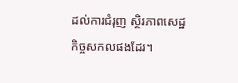ដល់ការជំរុញ ស្ថិរភាពសេដ្ឋកិច្ចសកលផងដែរ។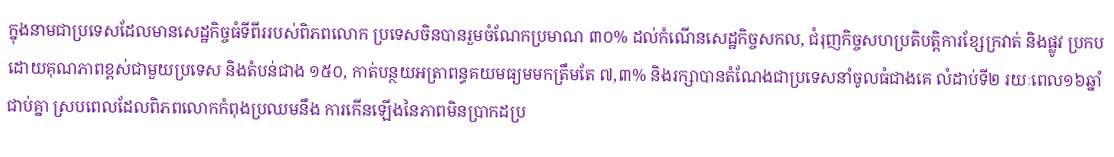ក្នុងនាមជាប្រទេសដែលមានសេដ្ឋកិច្ចធំទីពីររបស់ពិភពលោក ប្រទេសចិនបានរួមចំណែកប្រមាណ ៣០% ដល់កំណើនសេដ្ឋកិច្ចសកល, ជំរុញកិច្ចសហប្រតិបត្តិការខ្សែក្រវាត់ និងផ្លូវ ប្រកបដោយគុណភាពខ្ពស់ជាមួយប្រទេស និងតំបន់ជាង ១៥០, កាត់បន្ថយអត្រាពន្ធគយមធ្យមមកត្រឹមតែ ៧,៣% និងរក្សាបានតំណែងជាប្រទេសនាំចូលធំជាងគេ លំដាប់ទី២ រយៈពេល១៦ឆ្នាំជាប់គ្នា ស្របពេលដែលពិភពលោកកំពុងប្រឈមនឹង ការកើនឡើងនៃភាពមិនប្រាកដប្រ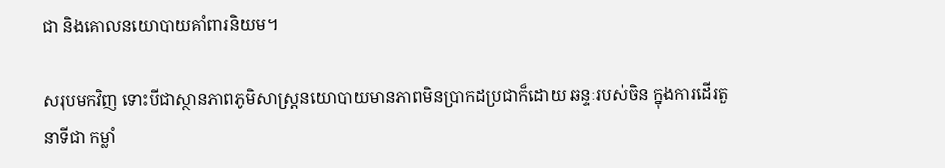ជា និងគោលនយោបាយគាំពារនិយម។

សរុបមកវិញ ទោះបីជាស្ថានភាពភូមិសាស្ត្រនយោបាយមានភាពមិនប្រាកដប្រជាក៏ដោយ ឆន្ទៈរបស់ចិន ក្នុងការដើរតួនាទីជា កម្លាំ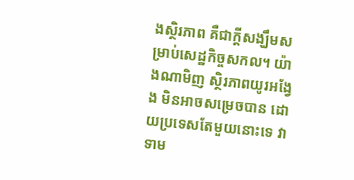ងស្ថិរភាព គឺជាក្ដីសង្ឃឹមសម្រាប់សេដ្ឋកិច្ចសកល។ យ៉ាងណាមិញ ស្ថិរភាពយូរអង្វែង មិនអាចសម្រេចបាន ដោយប្រទេសតែមួយនោះទេ វាទាម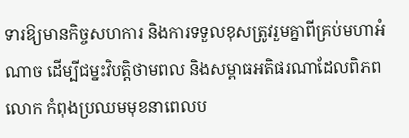ទារឱ្យមានកិច្ចសហការ និងការទទួលខុសត្រូវរួមគ្នាពីគ្រប់មហាអំណាច ដើម្បីជម្នះវិបត្តិថាមពល និងសម្ពាធអតិផរណាដែលពិភពលោក កំពុងប្រឈមមុខនាពេលប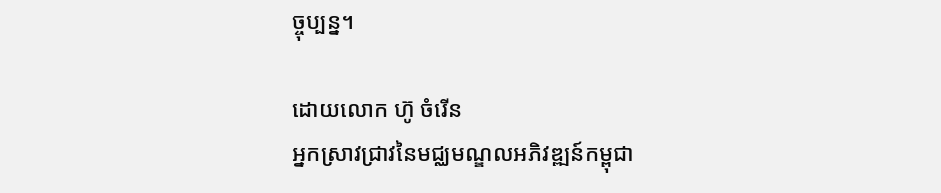ច្ចុប្បន្ន។

ដោយលោក ហ៊ូ ចំរើន
អ្នកស្រាវជ្រាវនៃមជ្ឈមណ្ឌលអភិវឌ្ឍន៍កម្ពុជា